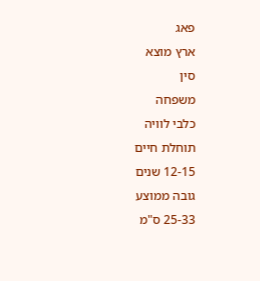פאג
ארץ מוצא
סין
משפחה
כלבי לוויה
תוחלת חיים
12-15 שנים
גובה ממוצע
25-33 ס"מ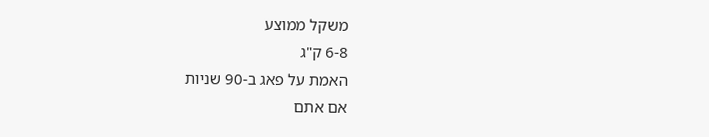משקל ממוצע
6-8 ק"ג
האמת על פאג ב-90 שניות
אם אתם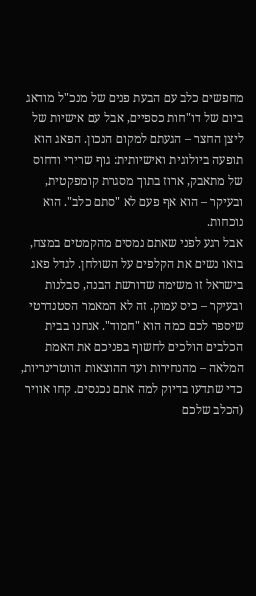מחפשים כלב עם הבעת פנים של מנכ"ל מודאג ביום של דו"חות כספיים, אבל עם אישיות של ליצן החצר – הגעתם למקום הנכון. הפאג הוא תופעה ביולוגית ואישיותית: גוף שרירי ודחוס של מתאבק, ארוז בתוך מסגרת קומפקטית, ובעיקר – הוא אף פעם לא "סתם כלב". הוא נוכחות.
אבל רגע לפני שאתם נמסים מהקמטים במצח, בואו נשים את הקלפים על השולחן. לגדל פאג בישראל זו משימה שדורשת הבנה, סבלנות ובעיקר – כיס עמוק. זה לא המאמר הסטנדרטי שיספר לכם כמה הוא "חמוד". אנחנו בבית הכלבים הולכים לחשוף בפניכם את האמת המלאה – מהנחירות ועד ההוצאות הווטרינריות, כדי שתדעו בדיוק למה אתם נכנסים. קחו אוויר (הכלב שלכם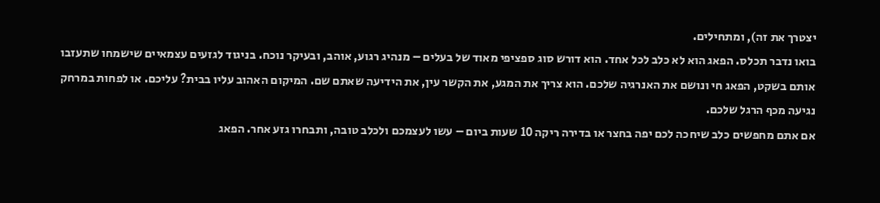יצטרך את זה), ומתחילים.
בואו נדבר תכלס. הפאג הוא לא כלב לכל אחד. הוא דורש סוג ספציפי מאוד של בעלים – מנהיג רגוע, אוהב, ובעיקר נוכח. בניגוד לגזעים עצמאיים שישמחו שתעזבו אותם בשקט, הפאג חי ונושם את האנרגיה שלכם. הוא צריך את המגע, את הקשר עין, את הידיעה שאתם שם. המיקום האהוב עליו בבית? עליכם. או לפחות במרחק נגיעה מכף הרגל שלכם.
אם אתם מחפשים כלב שיחכה לכם יפה בחצר או בדירה ריקה 10 שעות ביום – עשו לעצמכם ולכלב טובה, ותבחרו גזע אחר. הפאג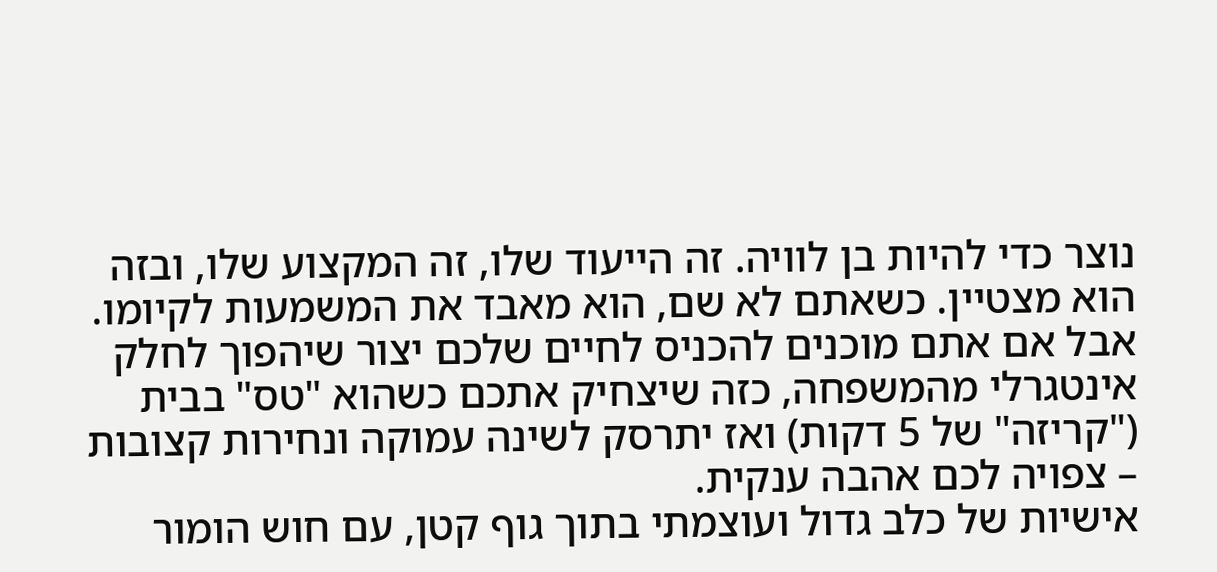נוצר כדי להיות בן לוויה. זה הייעוד שלו, זה המקצוע שלו, ובזה הוא מצטיין. כשאתם לא שם, הוא מאבד את המשמעות לקיומו. אבל אם אתם מוכנים להכניס לחיים שלכם יצור שיהפוך לחלק אינטגרלי מהמשפחה, כזה שיצחיק אתכם כשהוא "טס" בבית ("קריזה" של 5 דקות) ואז יתרסק לשינה עמוקה ונחירות קצובות – צפויה לכם אהבה ענקית.
אישיות של כלב גדול ועוצמתי בתוך גוף קטן, עם חוש הומור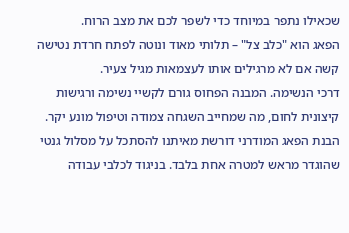שכאילו נתפר במיוחד כדי לשפר לכם את מצב הרוח.
הפאג הוא "כלב צל" – תלותי מאוד ונוטה לפתח חרדת נטישה קשה אם לא מרגילים אותו לעצמאות מגיל צעיר.
דרכי הנשימה. המבנה הפחוס גורם לקשיי נשימה ורגישות קיצונית לחום, מה שמחייב השגחה צמודה וטיפול מונע יקר.
הבנת הפאג המודרני דורשת מאיתנו להסתכל על מסלול גנטי שהוגדר מראש למטרה אחת בלבד. בניגוד לכלבי עבודה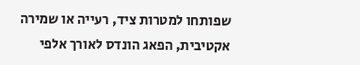שפותחו למטרות ציד, רעייה או שמירה אקטיבית, הפאג הונדס לאורך אלפי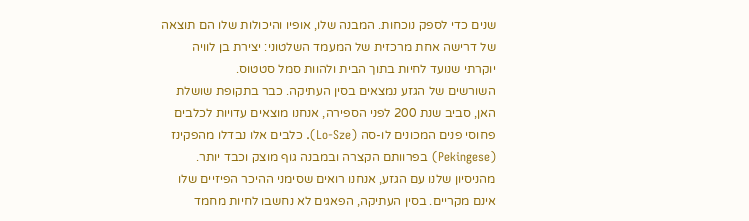שנים כדי לספק נוכחות. המבנה שלו, אופיו והיכולות שלו הם תוצאה של דרישה אחת מרכזית של המעמד השלטוני: יצירת בן לוויה יוקרתי שנועד לחיות בתוך הבית ולהוות סמל סטטוס.
השורשים של הגזע נמצאים בסין העתיקה. כבר בתקופת שושלת האן, סביב שנת 200 לפני הספירה, אנחנו מוצאים עדויות לכלבים פחוסי פנים המכונים לו-סה (Lo-Sze). כלבים אלו נבדלו מהפקינז (Pekingese) בפרוותם הקצרה ובמבנה גוף מוצק וכבד יותר.
מהניסיון שלנו עם הגזע, אנחנו רואים שסימני ההיכר הפיזיים שלו אינם מקריים. בסין העתיקה, הפאגים לא נחשבו לחיות מחמד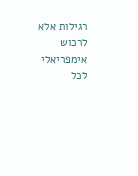רגילות אלא לרכוש אימפריאלי לכל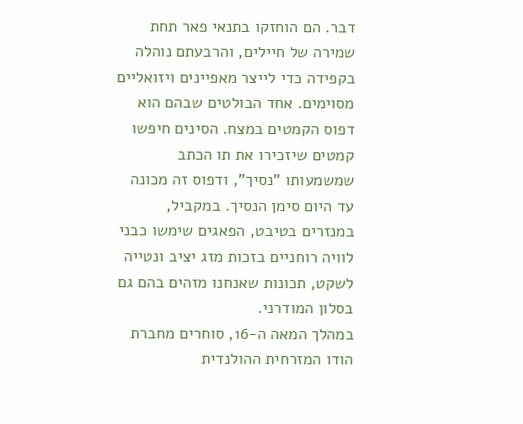דבר. הם הוחזקו בתנאי פאר תחת שמירה של חיילים, והרבעתם נוהלה בקפידה כדי לייצר מאפיינים ויזואליים מסוימים. אחד הבולטים שבהם הוא דפוס הקמטים במצח. הסינים חיפשו קמטים שיזכירו את תו הכתב שמשמעותו "נסיך", ודפוס זה מכונה עד היום סימן הנסיך. במקביל, במנזרים בטיבט, הפאגים שימשו כבני לוויה רוחניים בזכות מזג יציב ונטייה לשקט, תכונות שאנחנו מזהים בהם גם בסלון המודרני.
במהלך המאה ה-16, סוחרים מחברת הודו המזרחית ההולנדית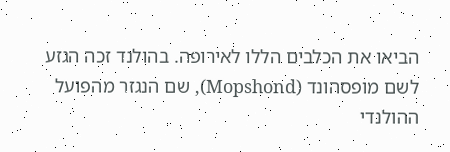הביאו את הכלבים הללו לאירופה. בהולנד זכה הגזע לשם מופסהונד (Mopshond), שם הנגזר מהפועל ההולנדי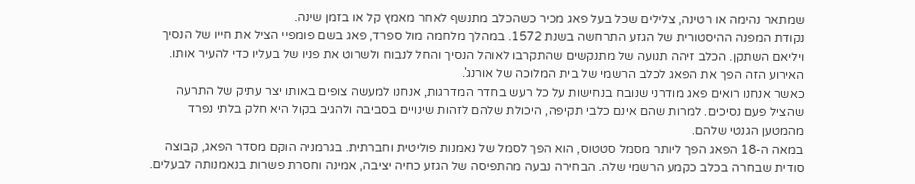שמתאר נהימה או רטינה, צלילים שכל בעל פאג מכיר כשהכלב מתנשף לאחר מאמץ קל או בזמן שינה.
נקודת המפנה ההיסטורית של הגזע התרחשה בשנת 1572. במהלך מלחמה מול ספרד, פאג בשם פומפיי הציל את חייו של הנסיך ויליאם השתקן. הכלב זיהה תנועה של מתנקשים שהתקרבו לאוהל הנסיך והחל לנבוח ולשרוט את פניו של בעליו כדי להעיר אותו. האירוע הזה הפך את הפאג לכלב הרשמי של בית המלוכה של אורנג'.
כאשר אנחנו רואים פאג מודרני שנובח בנחישות על כל רעש בחדר המדרגות, אנחנו למעשה צופים באותו יצר עתיק של התרעה שהציל פעם נסיכים. למרות שהם אינם כלבי תקיפה, היכולת שלהם לזהות שינויים בסביבה ולהגיב בקול היא חלק בלתי נפרד מהמטען הגנטי שלהם.
במאה ה-18 הפאג הפך ליותר מסמל סטטוס, הוא הפך לסמל של נאמנות פוליטית וחברתית. בגרמניה הוקם מסדר הפאג, קבוצה סודית שבחרה בכלב כקמע הרשמי שלה. הבחירה נבעה מהתפיסה של הגזע כחיה יציבה, אמינה וחסרת פשרות בנאמנותה לבעלים.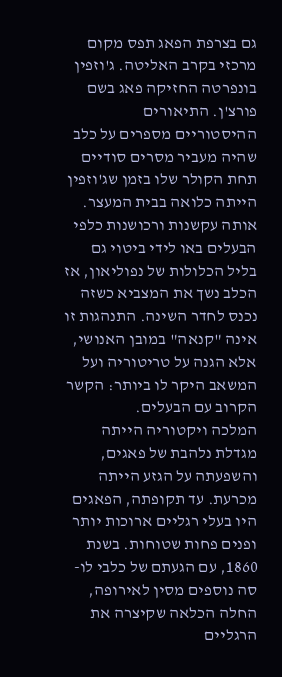גם בצרפת הפאג תפס מקום מרכזי בקרב האליטה. ג'וזפין בונפרטה החזיקה פאג בשם פורצ'ן. התיאורים ההיסטוריים מספרים על כלב שהיה מעביר מסרים סודיים תחת הקולר שלו בזמן שג'וזפין הייתה כלואה בבית המעצר. אותה עקשנות ורכושנות כלפי הבעלים באו לידי ביטוי גם בליל הכלולות של נפוליאון, אז הכלב נשך את המצביא כשזה נכנס לחדר השינה. התנהגות זו אינה "קנאה" במובן האנושי, אלא הגנה על טריטוריה ועל המשאב היקר לו ביותר: הקשר הקרוב עם הבעלים.
המלכה ויקטוריה הייתה מגדלת נלהבת של פאגים, והשפעתה על הגזע הייתה מכרעת. עד תקופתה, הפאגים היו בעלי רגליים ארוכות יותר ופנים פחות שטוחות. בשנת 1860, עם הגעתם של כלבי לו-סה נוספים מסין לאירופה, החלה הכלאה שקיצרה את הרגליים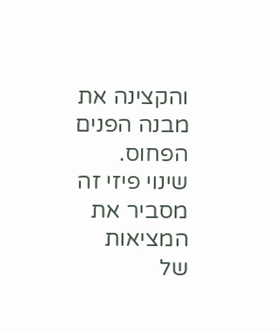והקצינה את מבנה הפנים הפחוס.
שינוי פיזי זה מסביר את המציאות של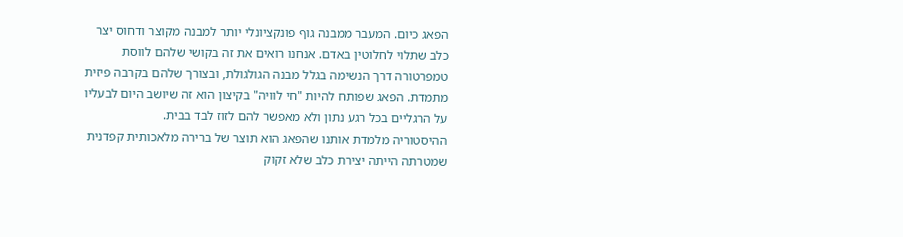הפאג כיום. המעבר ממבנה גוף פונקציונלי יותר למבנה מקוצר ודחוס יצר כלב שתלוי לחלוטין באדם. אנחנו רואים את זה בקושי שלהם לווסת טמפרטורה דרך הנשימה בגלל מבנה הגולגולת, ובצורך שלהם בקרבה פיזית מתמדת. הפאג שפותח להיות "חי לוויה" בקיצון הוא זה שיושב היום לבעליו על הרגליים בכל רגע נתון ולא מאפשר להם לזוז לבד בבית.
ההיסטוריה מלמדת אותנו שהפאג הוא תוצר של ברירה מלאכותית קפדנית שמטרתה הייתה יצירת כלב שלא זקוק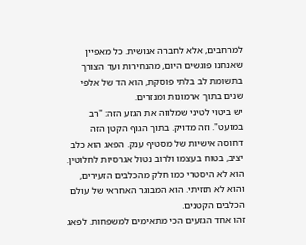למרחבים, אלא לחברה אנושית. כל מאפיין שאנחנו פוגשים היום, מהנחירות ועד הצורך בתשומת לב בלתי פוסקת, הוא הד של אלפי שנים בתוך ארמונות ומנזרים.
יש ביטוי לטיני שמלווה את הגזע הזה: "רב במועט". וזה מדויק. בתוך הגוף הקטן הזה דחוסה אישיות של מסטיף ענק. הפאג הוא כלב יציב, בטוח בעצמו ולרוב נטול אגרסיות לחלוטין. הוא לא היסטרי כמו חלק מהכלבים הזעירים, והוא לא תזזיתי. הוא המבוגר האחראי של עולם הכלבים הקטנים.
זהו אחד הגזעים הכי מתאימים למשפחות. לפאג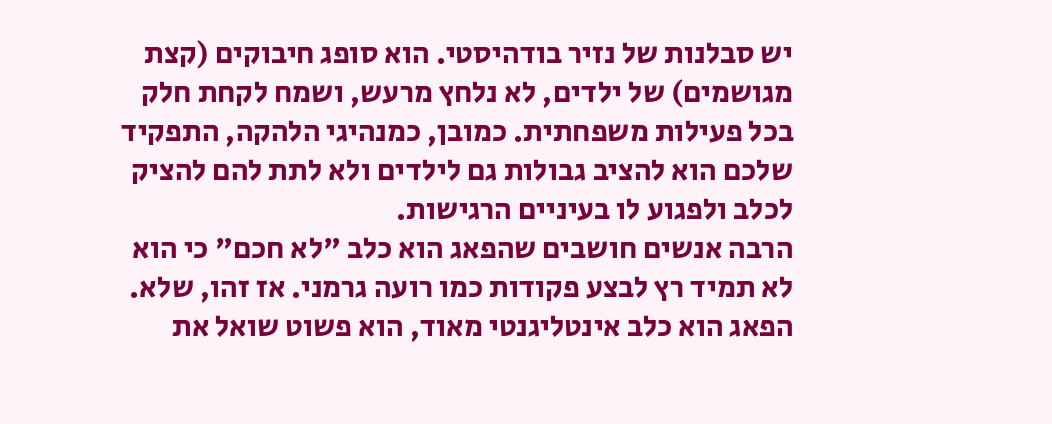יש סבלנות של נזיר בודהיסטי. הוא סופג חיבוקים (קצת מגושמים) של ילדים, לא נלחץ מרעש, ושמח לקחת חלק בכל פעילות משפחתית. כמובן, כמנהיגי הלהקה, התפקיד שלכם הוא להציב גבולות גם לילדים ולא לתת להם להציק לכלב ולפגוע לו בעיניים הרגישות.
הרבה אנשים חושבים שהפאג הוא כלב "לא חכם" כי הוא לא תמיד רץ לבצע פקודות כמו רועה גרמני. אז זהו, שלא. הפאג הוא כלב אינטליגנטי מאוד, הוא פשוט שואל את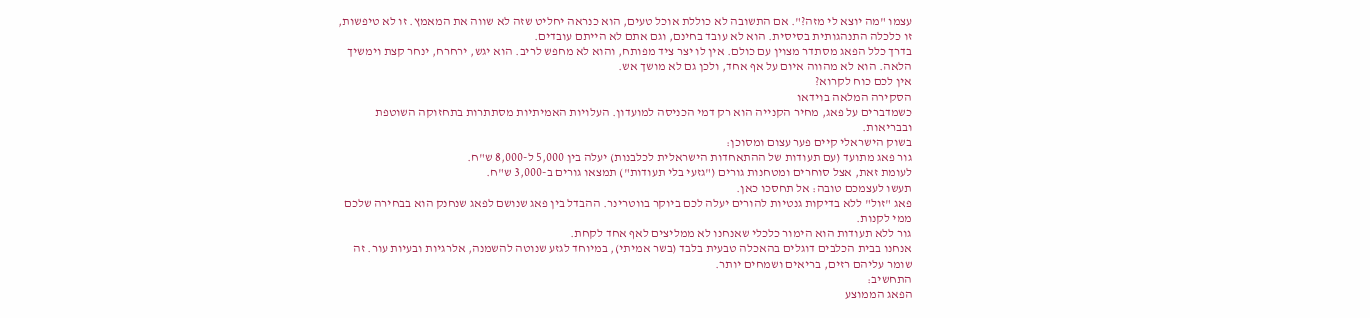עצמו "מה יוצא לי מזה?". אם התשובה לא כוללת אוכל טעים, הוא כנראה יחליט שזה לא שווה את המאמץ. זו לא טיפשות, זו כלכלה התנהגותית בסיסית. הוא לא עובד בחינם, וגם אתם לא הייתם עובדים.
בדרך כלל הפאג מסתדר מצוין עם כולם. אין לו יצר ציד מפותח, והוא לא מחפש לריב. הוא יגש, ירחרח, ינחר קצת וימשיך הלאה. הוא לא מהווה איום על אף אחד, ולכן גם לא מושך אש.
אין לכם כוח לקרוא?
הסקירה המלאה בוידאו
כשמדברים על פאג, מחיר הקנייה הוא רק דמי הכניסה למועדון. העלויות האמיתיות מסתתרות בתחזוקה השוטפת ובבריאות.
בשוק הישראלי קיים פער עצום ומסוכן:
גור פאג מתועד (עם תעודות של ההתאחדות הישראלית לכלבנות) יעלה בין 5,000 ל-8,000 ש"ח.
לעומת זאת, אצל סוחרים ומטחנות גורים ("גזעי בלי תעודות") תמצאו גורים ב-3,000 ש"ח.
תעשו לעצמכם טובה: אל תחסכו כאן.
פאג "זול" ללא בדיקות גנטיות להורים יעלה לכם ביוקר בווטרינר. ההבדל בין פאג שנושם לפאג שנחנק הוא בבחירה שלכם ממי לקנות.
גור ללא תעודות הוא הימור כלכלי שאנחנו לא ממליצים לאף אחד לקחת.
אנחנו בבית הכלבים דוגלים בהאכלה טבעית בלבד (בשר אמיתי), במיוחד לגזע שנוטה להשמנה, אלרגיות ובעיות עור. זה שומר עליהם רזים, בריאים ושמחים יותר.
התחשיב:
הפאג הממוצע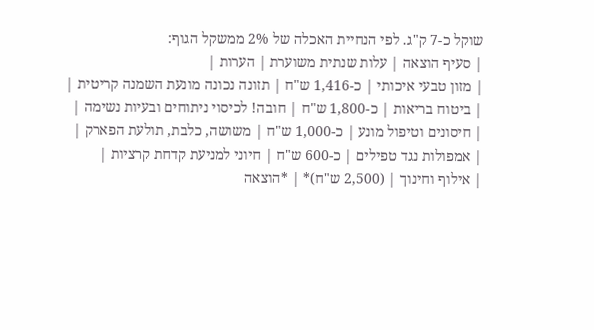שוקל כ-7 ק"ג. לפי הנחיית האכלה של 2% ממשקל הגוף:
| סעיף הוצאה | עלות שנתית משוערת | הערות |
| מזון טבעי איכותי | כ-1,416 ש"ח | תזונה נכונה מונעת השמנה קריטית |
| ביטוח בריאות | כ-1,800 ש"ח | חובה! לכיסוי ניתוחים ובעיות נשימה |
| חיסונים וטיפול מונע | כ-1,000 ש"ח | משושה, כלבת, תולעת הפארק |
| אמפולות נגד טפילים | כ-600 ש"ח | חיוני למניעת קדחת קרציות |
| אילוף וחינוך | (2,500 ש"ח)* | *הוצאה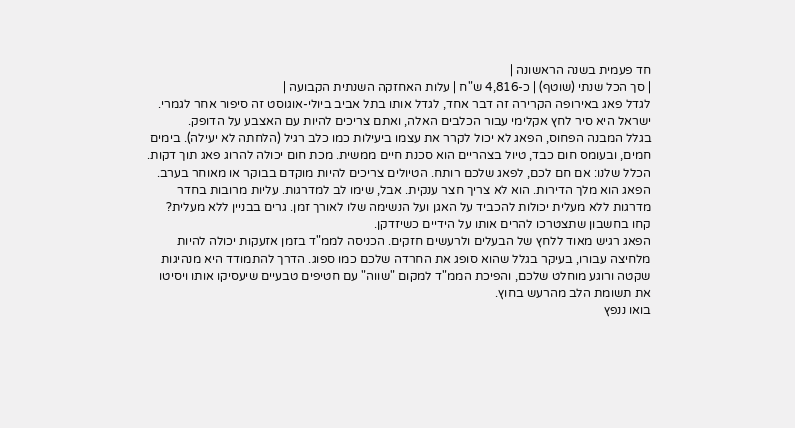חד פעמית בשנה הראשונה |
| סך הכל שנתי (שוטף) | כ-4,816 ש"ח | עלות האחזקה השנתית הקבועה |
לגדל פאג באירופה הקרירה זה דבר אחד, לגדל אותו בתל אביב ביולי-אוגוסט זה סיפור אחר לגמרי. ישראל היא סיר לחץ אקלימי עבור הכלבים האלה, ואתם צריכים להיות עם האצבע על הדופק.
בגלל המבנה הפחוס, הפאג לא יכול לקרר את עצמו ביעילות כמו כלב רגיל (הלחתה לא יעילה). בימים חמים, ובעומס חום כבד, טיול בצהריים הוא סכנת חיים ממשית. מכת חום יכולה להרוג פאג תוך דקות. הכלל שלנו: אם חם לכם, לפאג שלכם רותח. הטיולים צריכים להיות מוקדם בבוקר או מאוחר בערב.
הפאג הוא מלך הדירות. הוא לא צריך חצר ענקית. אבל, שימו לב למדרגות. עליות מרובות בחדר מדרגות ללא מעלית יכולות להכביד על האגן ועל הנשימה שלו לאורך זמן. גרים בבניין ללא מעלית? קחו בחשבון שתצטרכו להרים אותו על הידיים כשיזדקן.
הפאג רגיש מאוד ללחץ של הבעלים ולרעשים חזקים. הכניסה לממ"ד בזמן אזעקות יכולה להיות מלחיצה עבורו, בעיקר בגלל שהוא סופג את החרדה שלכם כמו ספוג. הדרך להתמודד היא מנהיגות שקטה ורוגע מוחלט שלכם, והפיכת הממ"ד למקום "שווה" עם חטיפים טבעיים שיעסיקו אותו ויסיטו את תשומת הלב מהרעש בחוץ.
בואו ננפץ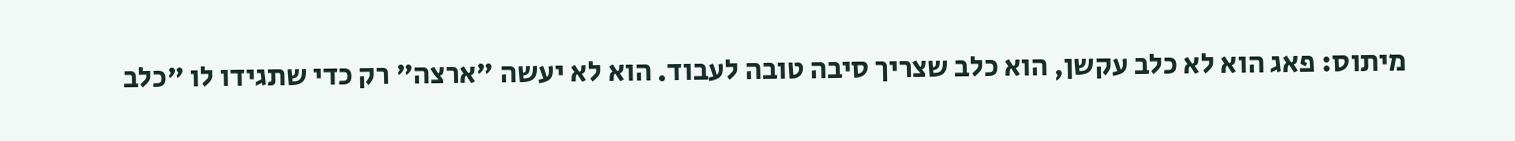מיתוס: פאג הוא לא כלב עקשן, הוא כלב שצריך סיבה טובה לעבוד. הוא לא יעשה "ארצה" רק כדי שתגידו לו "כלב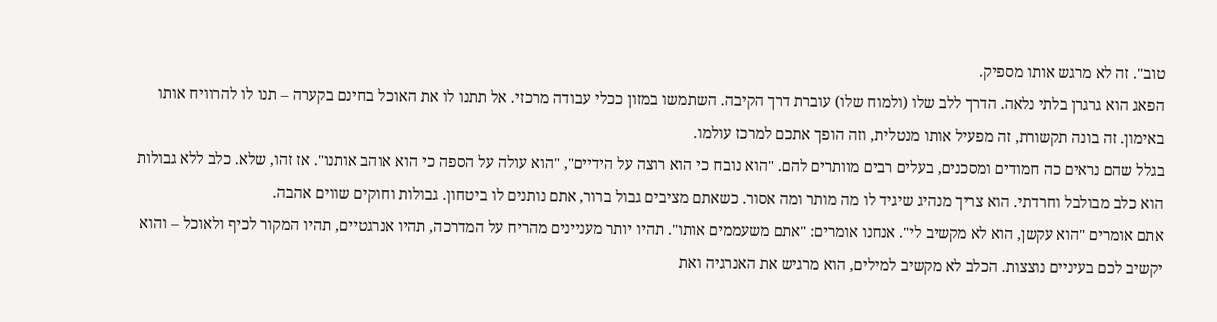טוב". זה לא מרגש אותו מספיק.
הפאג הוא גרגרן בלתי נלאה. הדרך ללב שלו (ולמוח שלו) עוברת דרך הקיבה. השתמשו במזון ככלי עבודה מרכזי. אל תתנו לו את האוכל בחינם בקערה – תנו לו להרוויח אותו באימון. זה בונה תקשורת, זה מפעיל אותו מנטלית, וזה הופך אתכם למרכז עולמו.
בגלל שהם נראים כה חמודים ומסכנים, בעלים רבים מוותרים להם. "הוא נובח כי הוא רוצה על הידיים", "הוא עולה על הספה כי הוא אוהב אותנו". אז זהו, שלא. כלב ללא גבולות הוא כלב מבולבל וחרדתי. הוא צריך מנהיג שיגיד לו מה מותר ומה אסור. כשאתם מציבים גבול ברור, אתם נותנים לו ביטחון. גבולות וחוקים שווים אהבה.
אתם אומרים "הוא עקשן, הוא לא מקשיב לי". אנחנו אומרים: "אתם משעממים אותו". תהיו יותר מעניינים מהריח על המדרכה, תהיו אנרגטיים, תהיו המקור לכיף ולאוכל – והוא יקשיב לכם בעיניים נוצצות. הכלב לא מקשיב למילים, הוא מרגיש את האנרגיה ואת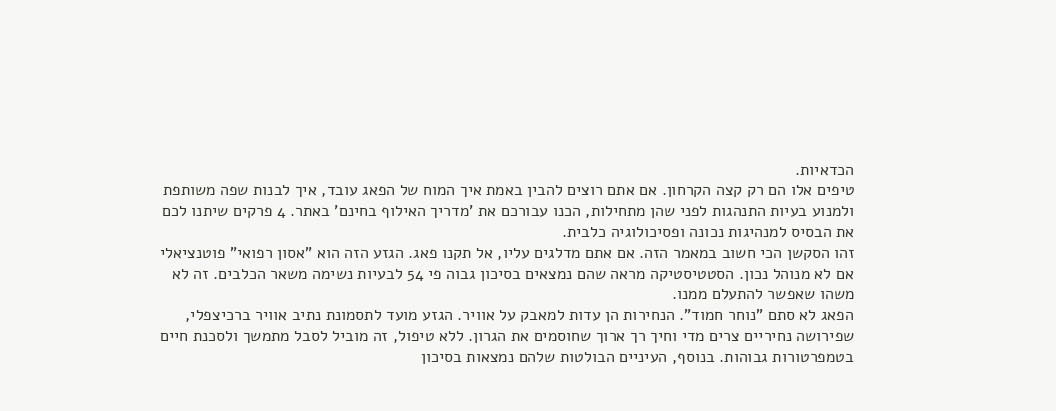הכדאיות.
טיפים אלו הם רק קצה הקרחון. אם אתם רוצים להבין באמת איך המוח של הפאג עובד, איך לבנות שפה משותפת ולמנוע בעיות התנהגות לפני שהן מתחילות, הכנו עבורכם את 'מדריך האילוף בחינם' באתר. 4 פרקים שיתנו לכם את הבסיס למנהיגות נכונה ופסיכולוגיה כלבית.
זהו הסקשן הכי חשוב במאמר הזה. אם אתם מדלגים עליו, אל תקנו פאג. הגזע הזה הוא "אסון רפואי" פוטנציאלי אם לא מנוהל נכון. הסטטיסטיקה מראה שהם נמצאים בסיכון גבוה פי 54 לבעיות נשימה משאר הכלבים. זה לא משהו שאפשר להתעלם ממנו.
הפאג לא סתם "נוחר חמוד". הנחירות הן עדות למאבק על אוויר. הגזע מועד לתסמונת נתיב אוויר ברכיצפלי, שפירושה נחיריים צרים מדי וחיך רך ארוך שחוסמים את הגרון. ללא טיפול, זה מוביל לסבל מתמשך ולסכנת חיים בטמפרטורות גבוהות. בנוסף, העיניים הבולטות שלהם נמצאות בסיכון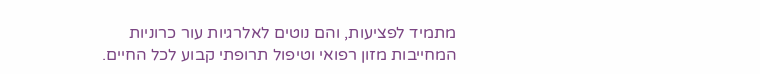מתמיד לפציעות, והם נוטים לאלרגיות עור כרוניות המחייבות מזון רפואי וטיפול תרופתי קבוע לכל החיים.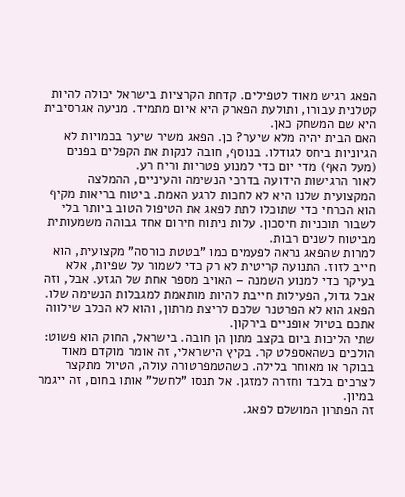הפאג רגיש מאוד לטפילים. קדחת הקרציות בישראל יכולה להיות קטלנית עבורו, ותולעת הפארק היא איום מתמיד. מניעה אגרסיבית היא שם המשחק כאן.
האם הבית יהיה מלא שיער? כן. הפאג משיר שיער בכמויות לא הגיוניות ביחס לגודלו. בנוסף, חובה לנקות את הקפלים בפנים (מעל האף) מדי יום כדי למנוע פטריות וריח רע.
לאור הרגישות הידועה בדרכי הנשימה והעיניים, ההמלצה המקצועית שלנו היא לא לחכות לרגע האמת. ביטוח בריאות מקיף הוא הכרחי כדי שתוכלו לתת לפאג את הטיפול הטוב ביותר בלי לשבור תוכניות חיסכון. עלות ניתוח חירום אחד גבוהה משמעותית מביטוח לשנים רבות.
למרות שהפאג נראה לפעמים כמו "בטטת כורסה" מקצועית, הוא חייב לזוז. התנועה קריטית לא רק כדי לשמור על שפיות, אלא בעיקר כדי למנוע השמנה – האויב מספר אחת של הגזע. אבל, וזה אבל גדול, הפעילות חייבת להיות מותאמת למגבלות הנשימה שלו. הפאג הוא לא הפרטנר שלכם לריצת מרתון, והוא לא הכלב שילווה אתכם בטיול אופניים בירקון.
שתי הליכות ביום בקצב מתון הן חובה. בישראל, החוק הוא פשוט: הולכים כשהאספלט קר. בקיץ הישראלי, זה אומר מוקדם מאוד בבוקר או מאוחר בלילה. כשהטמפרטורה עולה, הטיול מתקצר לצרכים בלבד וחזרה למזגן. אל תנסו "לחשל" אותו בחום, זה ייגמר במיון.
זה הפתרון המושלם לפאג.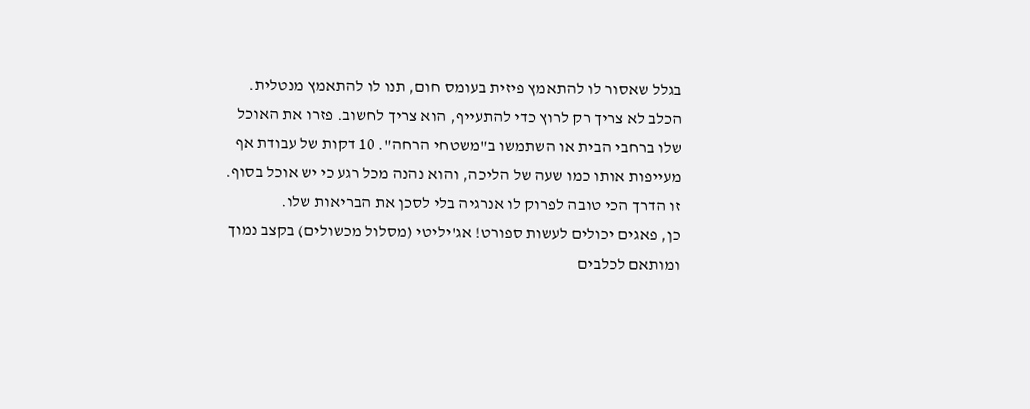בגלל שאסור לו להתאמץ פיזית בעומס חום, תנו לו להתאמץ מנטלית. הכלב לא צריך רק לרוץ כדי להתעייף, הוא צריך לחשוב. פזרו את האוכל שלו ברחבי הבית או השתמשו ב"משטחי הרחה". 10 דקות של עבודת אף מעייפות אותו כמו שעה של הליכה, והוא נהנה מכל רגע כי יש אוכל בסוף. זו הדרך הכי טובה לפרוק לו אנרגיה בלי לסכן את הבריאות שלו.
כן, פאגים יכולים לעשות ספורט! אג'יליטי (מסלול מכשולים) בקצב נמוך ומותאם לכלבים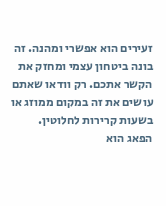זעירים הוא אפשרי ומהנה. זה בונה ביטחון עצמי ומחזק את הקשר אתכם. רק וודאו שאתם עושים את זה במקום ממוזג או בשעות קרירות לחלוטין.
הפאג הוא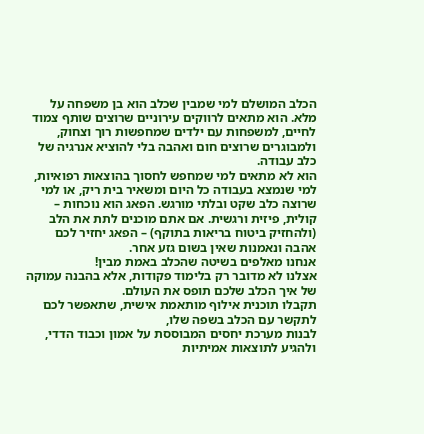הכלב המושלם למי שמבין שכלב הוא בן משפחה על מלא. הוא מתאים לרווקים עירוניים שרוצים שותף צמוד לחיים, למשפחות עם ילדים שמחפשות רוך וצחוק, ולמבוגרים שרוצים חום ואהבה בלי להוציא אנרגיה של כלב עבודה.
הוא לא מתאים למי שמחפש לחסוך בהוצאות רפואיות, למי שנמצא בעבודה כל היום ומשאיר בית ריק, או למי שרוצה כלב שקט ובלתי מורגש. הפאג הוא נוכחות – קולית, פיזית ורגשית. אם אתם מוכנים לתת את הלב (ולהחזיק ביטוח בריאות בתוקף) – הפאג יחזיר לכם אהבה ונאמנות שאין בשום גזע אחר.
אנחנו מאלפים בשיטה שהכלב באמת מבין!
אצלנו לא מדובר רק בלימוד פקודות, אלא בהבנה עמוקה של איך הכלב שלכם תופס את העולם.
תקבלו תוכנית אילוף מותאמת אישית, שתאפשר לכם לתקשר עם הכלב בשפה שלו,
לבנות מערכת יחסים המבוססת על אמון וכבוד הדדי, ולהגיע לתוצאות אמיתיות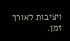ויציבות לאורך זמן.